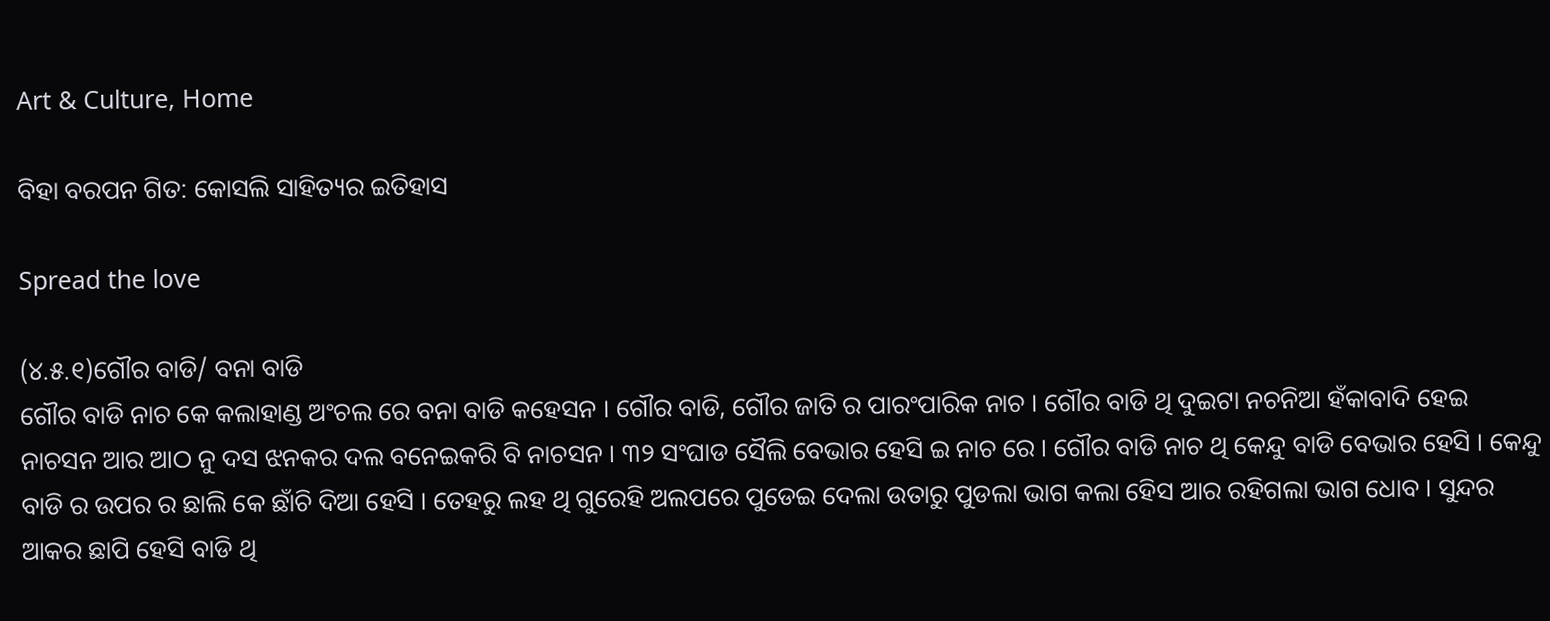Art & Culture, Home

ବିହା ବରପନ ଗିତ: କୋସଲି ସାହିତ୍ୟର ଇତିହାସ

Spread the love

(୪.୫.୧)ଗୌର ବାଡି/ ବନା ବାଡି
ଗୌର ବାଡି ନାଚ କେ କଲାହାଣ୍ଡ ଅଂଚଲ ରେ ବନା ବାଡି କହେସନ । ଗୌର ବାଡି, ଗୌର ଜାତି ର ପାରଂପାରିକ ନାଚ । ଗୌର ବାଡି ଥି ଦୁଇଟା ନଚନିଆ ହଁକାବାଦି ହେଇ ନାଚସନ ଆର ଆଠ ନୁ ଦସ ଝନକର ଦଲ ବନେଇକରି ବି ନାଚସନ । ୩୨ ସଂଘାଡ ସୈଲି ବେଭାର ହେସି ଇ ନାଚ ରେ । ଗୌର ବାଡି ନାଚ ଥି କେନ୍ଦୁ ବାଡି ବେଭାର ହେସି । କେନ୍ଦୁ ବାଡି ର ଉପର ର ଛାଲି କେ ଛାଁଚି ଦିଆ ହେସି । ତେହରୁ ଲହ ଥି ଗୁରେହି ଅଲପରେ ପୁଡେଇ ଦେଲା ଉତାରୁ ପୁଡଲା ଭାଗ କଲା ହେିସ ଆର ରହିଗଲା ଭାଗ ଧୋବ । ସୁନ୍ଦର ଆକର ଛାପି ହେସି ବାଡି ଥି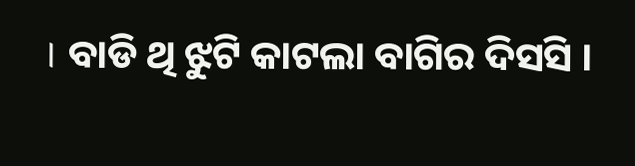। ବାଡି ଥି ଝୁଟି କାଟଲା ବାଗିର ଦିସସି ।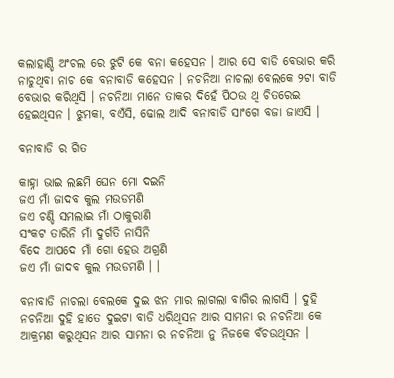କଲାହାଣ୍ଡି ଅଂଚଲ ରେ ଝୁଟି କେ ବନା କହେସନ । ଆର ସେ ବାଡି ବେଭାର କରି ନାଚୁଥିବା ନାଚ କେ ବନାବାଡି କହେସନ । ନଚନିଆ ନାଚଲା ବେଲକେ ୨ଟା ବାଡି ବେଭାର କରିଥିସି । ନଚନିଆ ମାନେ ତାକର ଦିହେଁ ପିଠଉ ଥି ଚିତରେଇ ହେଇଥିସନ । ଝୁମକା, ବଏଁସି, ଢୋଲ ଆଦି ବନାବାଡି ସାଂଗେ ବଜା ଜାଏସି ।

ବନାବାଡି ର ଗିତ

କାହ୍ନା ଭାଇ ଲଛମି ଘେନ ମୋ ଦଇନି
ଜଏ ମାଁ ଜାଦବ କୁଲ ମଉଡମଣି
ଜଏ ଚଣ୍ଡି ସମଲାଇ ମାଁ ଠାକୁରାଣି
ସଂକଟ ତାରିନି ମାଁ ଦୁର୍ଗତି ନାସିନି
ବିଦେ ଆପଦେ ମାଁ ଗୋ ହେଉ ଅଗ୍ରଣି
ଜଏ ମାଁ ଜାଦବ କୁଲ ମଉଡମଣି । ।

ବନାବାଡି ନାଚଲା ବେଲକେ ଦୁଇ ଝନ ମାର ଲାଗଲା ବାଗିର ଲାଗସି । ଦୁହି ନଚନିଆ ଦୁହି ହାତେ ଦୁଇଟା ବାଡି ଧରିଥିସନ ଆର ସାମନା ର ନଚନିଆ କେ ଆକ୍ରମଣ କରୁଥିସନ ଆର ସାମନା ର ନଚନିଆ ନୁ ନିଜକେ ବଁଚଉଥିସନ ।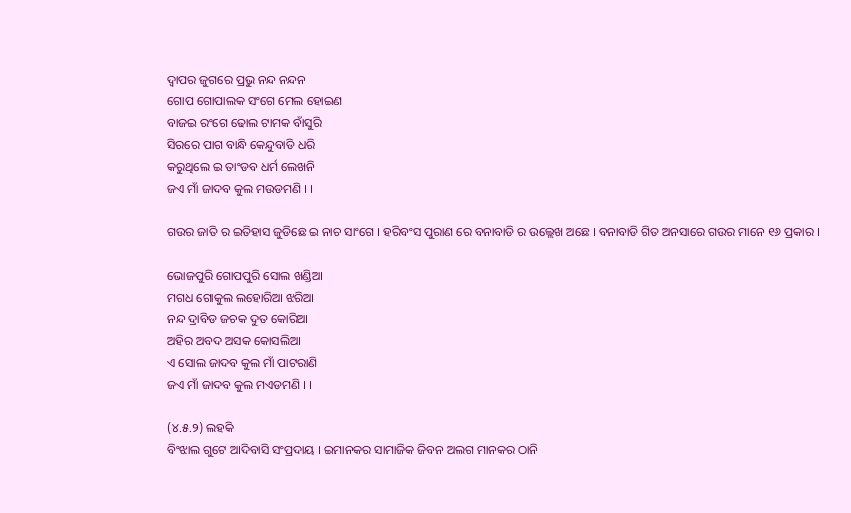ଦ୍ୱାପର ଜୁଗରେ ପ୍ରଭୁ ନନ୍ଦ ନନ୍ଦନ
ଗୋପ ଗୋପାଲକ ସଂଗେ ମେଲ ହୋଇଣ
ବାଜଇ ରଂଗେ ଢୋଲ ଟାମକ ବାଁସୁରି
ସିରରେ ପାଗ ବାନ୍ଧି କେନ୍ଦୁବାଡି ଧରି
କରୁଥିଲେ ଇ ତାଂଡବ ଧର୍ମ ଲେଖନି
ଜଏ ମାଁ ଜାଦବ କୁଲ ମଉଡମଣି । ।

ଗଉର ଜାତି ର ଇତିହାସ ଜୁଡିଛେ ଇ ନାଚ ସାଂଗେ । ହରିବଂସ ପୁରାଣ ରେ ବନାବାଡି ର ଉଲ୍ଲେଖ ଅଛେ । ବନାବାଡି ଗିତ ଅନସାରେ ଗଉର ମାନେ ୧୬ ପ୍ରକାର ।

ଭୋଜପୁରି ଗୋପପୁରି ସୋଲ ଖଣ୍ଡିଆ
ମଗଧ ଗୋକୁଲ ଲହୋରିଆ ଝରିଆ
ନନ୍ଦ ଦ୍ରାବିଡ ଜଚକ ଦୁତ କୋରିଆ
ଅହିର ଅବଦ ଅସକ କୋସଲିଆ
ଏ ସୋଲ ଜାଦବ କୁଲ ମାଁ ପାଟରାଣି
ଜଏ ମାଁ ଜାଦବ କୁଲ ମଏଡମଣି । ।

(୪.୫.୨) ଲହକି
ବିଂଝାଲ ଗୁଟେ ଆଦିବାସି ସଂପ୍ରଦାୟ । ଇମାନକର ସାମାଜିକ ଜିବନ ଅଲଗ ମାନକର ଠାନି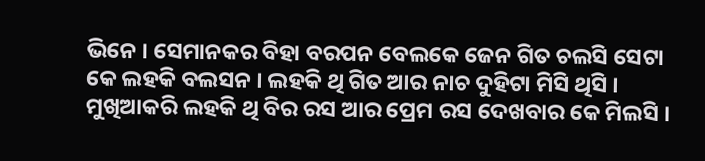ଭିନେ । ସେମାନକର ବିହା ବରପନ ବେଲକେ ଜେନ ଗିତ ଚଲସି ସେଟା କେ ଲହକି ବଲସନ । ଲହକି ଥି ଗିତ ଆର ନାଚ ଦୁହିଟା ମିସି ଥିସି । ମୁଖିଆକରି ଲହକି ଥି ବିର ରସ ଆର ପ୍ରେମ ରସ ଦେଖବାର କେ ମିଲସି ।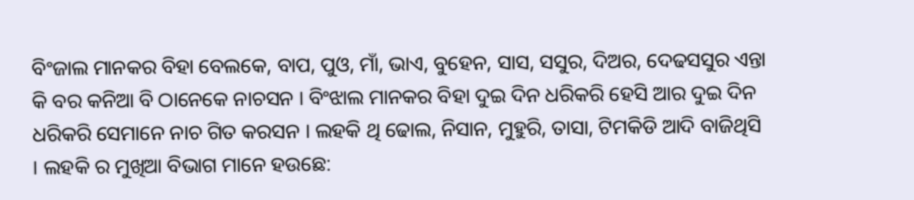ବିଂଜାଲ ମାନକର ବିହା ବେଲକେ, ବାପ, ପୁଓ, ମାଁ, ଭାଏ, ବୁହେନ, ସାସ, ସସୁର, ଦିଅର, ଦେଢସସୁର ଏନ୍ତା କି ବର କନିଆ ବି ଠାନେକେ ନାଚସନ । ବିଂଝାଲ ମାନକର ବିହା ଦୁଇ ଦିନ ଧରିକରି ହେସି ଆର ଦୁଇ ଦିନ ଧରିକରି ସେମାନେ ନାଚ ଗିତ କରସନ । ଲହକି ଥି ଢୋଲ, ନିସାନ, ମୁହୁରି, ତାସା, ଟିମକିଡି ଆଦି ବାଜିଥିସି । ଲହକି ର ମୁଖିଆ ବିଭାଗ ମାନେ ହଉଛେ: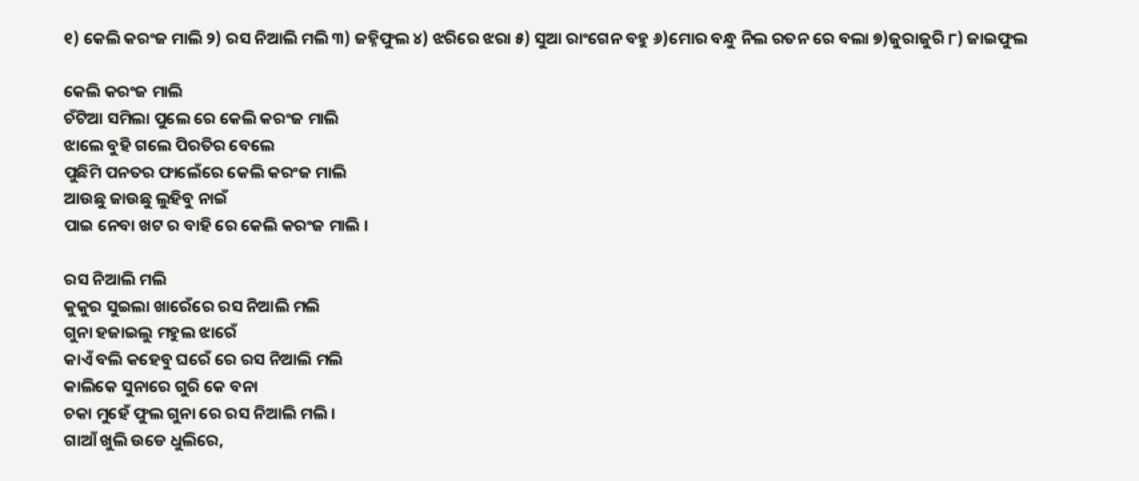୧) କେଲି କରଂଜ ମାଲି ୨) ରସ ନିଆଲି ମଲି ୩) ଜହ୍ନିଫୁଲ ୪) ଝରିରେ ଝରା ୫) ସୁଆ ରାଂଗେନ ବହୁ ୬)ମୋର ବନ୍ଧୁ ନିଲ ରତନ ରେ ବଲା ୭)ଜୁରାଜୁରି ୮) ଜାଇଫୁଲ

କେଲି କରଂଜ ମାଲି
ଚଁଟିଆ ସମିଲା ପୁଲେ ରେ କେଲି କରଂଜ ମାଲି
ଝାଲେ ବୁହି ଗଲେ ପିରତିର ବେଲେ
ପୁଛିମି ପନତର ଫାଲେଁରେ କେଲି କରଂଜ ମାଲି
ଆଉଛୁ ଜାଉଛୁ ଲୁହିବୁ ନାଇଁ
ପାଇ ନେବା ଖଟ ର ବାହି ରେ କେଲି କରଂଜ ମାଲି ।

ରସ ନିଆଲି ମଲି
କୁକୁର ସୁଇଲା ଖାରେଁରେ ରସ ନିଆଲି ମଲି
ଗୁନା ହଜାଇଲୁ ମହୁଲ ଝାରେଁ
କାଏଁ ବଲି କହେବୁ ଘରେଁ ରେ ରସ ନିଆଲି ମଲି
କାଲିକେ ସୁନାରେ ଗୁରି କେ ବନା
ଚକା ମୁହେଁ ଫୁଲ ଗୁନା ରେ ରସ ନିଆଲି ମଲି ।
ଗାଆଁ ଖୁଲି ଉଡେ ଧୁଲିରେ,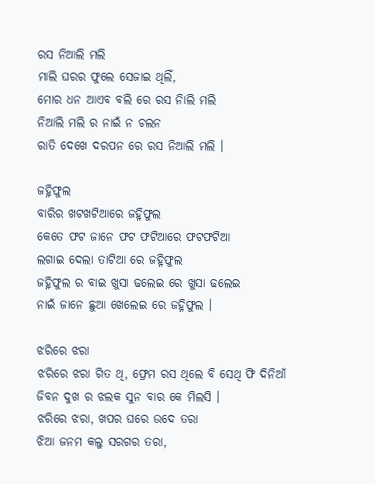ରସ ନିଆଲି ମଲି
ମାଲି ଘରର ଫୁଲେ ସେଜାଇ ଥିଲିଁ,
ମୋର ଧନ ଆଏବ ବଲି ରେ ରସ ନିାଲି ମଲି
ନିଆଲି ମଲି ର ନାଇଁ ନ ଚଲନ
ରାତି ଦେଖେ ଦରପନ ରେ ରସ ନିଆଲି ମଲି ।

ଜହ୍ନିଫୁଲ
ବାରିର ଖଟଖଟିଆରେ ଜହ୍ନିଫୁଲ
କେତେ ଫଟ ଜାନେ ଫଟ ଫଟିଆରେ ଫଟଫଟିଆ
ଲଗାଇ ଦେଲା ତାଟିଆ ରେ ଜହ୍ନିଫୁଲ
ଜହ୍ନିଫୁଲ ର ବାଇ ଖୁସା ଢଲେଇ ରେ ଖୁସା ଢଲେଇ
ନାଇଁ ଜାନେ ଛୁଆ ଖେଲେଇ ରେ ଜହ୍ନିଫୁଲ ।

ଝରିରେ ଝରା
ଝରିରେ ଝରା ଗିତ ଥି, ଫ୍ରେମ ରସ ଥିଲେ ବି ସେଥି ଫି ଦିନିଆଁ ଜିବନ ଦୁଖ ର ଝଲକ ସୁନ ବାର କେ ମିଲସି ।
ଝରିରେ ଝରା, ଖପର ଘରେ ଉଦେ ତରା
ଝିଆ ଜନମ କଲୁ ସରଗର ତରା,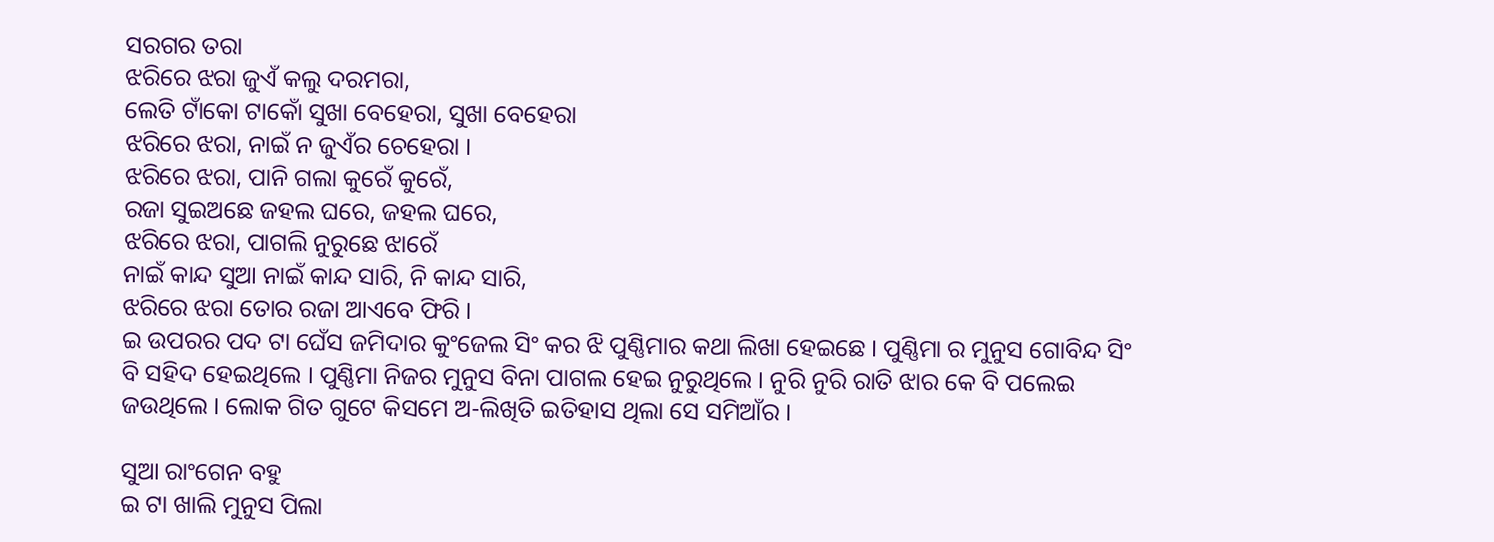ସରଗର ତରା
ଝରିରେ ଝରା ଜୁଏଁ କଲୁ ଦରମରା,
ଲେତି ଟାଁକୋ ଟାକୋଁ ସୁଖା ବେହେରା, ସୁଖା ବେହେରା
ଝରିରେ ଝରା, ନାଇଁ ନ ଜୁଏଁର ଚେହେରା ।
ଝରିରେ ଝରା, ପାନି ଗଲା କୁରେଁ କୁରେଁ,
ରଜା ସୁଇଅଛେ ଜହଲ ଘରେ, ଜହଲ ଘରେ,
ଝରିରେ ଝରା, ପାଗଲି ନୁରୁଛେ ଝାରେଁ
ନାଇଁ କାନ୍ଦ ସୁଆ ନାଇଁ କାନ୍ଦ ସାରି, ନି କାନ୍ଦ ସାରି,
ଝରିରେ ଝରା ତୋର ରଜା ଆଏବେ ଫିରି ।
ଇ ଉପରର ପଦ ଟା ଘେଁସ ଜମିଦାର କୁଂଜେଲ ସିଂ କର ଝି ପୁଣ୍ଣିମାର କଥା ଲିଖା ହେଇଛେ । ପୁଣ୍ଣିମା ର ମୁନୁସ ଗୋବିନ୍ଦ ସିଂ ବି ସହିଦ ହେଇଥିଲେ । ପୁଣ୍ଣିମା ନିଜର ମୁନୁସ ବିନା ପାଗଲ ହେଇ ନୁରୁଥିଲେ । ନୁରି ନୁରି ରାତି ଝାର କେ ବି ପଲେଇ ଜଉଥିଲେ । ଲୋକ ଗିତ ଗୁଟେ କିସମେ ଅ-ଲିଖିତି ଇତିହାସ ଥିଲା ସେ ସମିଆଁର ।

ସୁଆ ରାଂଗେନ ବହୁ
ଇ ଟା ଖାଲି ମୁନୁସ ପିଲା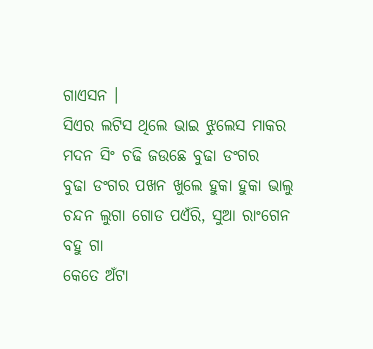ଗାଏସନ ।
ସିଏର ଲଟିସ ଥିଲେ ଭାଇ ଝୁଲେସ ମାକର
ମଦନ ସିଂ ଚଢି ଜଉଛେ ବୁଢା ଡଂଗର
ବୁଢା ଡଂଗର ପଖନ ଖୁଲେ ହୁକା ହୁକା ଭାଲୁ
ଚନ୍ଦନ ଲୁଗା ଗୋଡ ପଏଁରି, ସୁଆ ରାଂଗେନ ବହୁ ଗା
କେତେ ଅଁଟା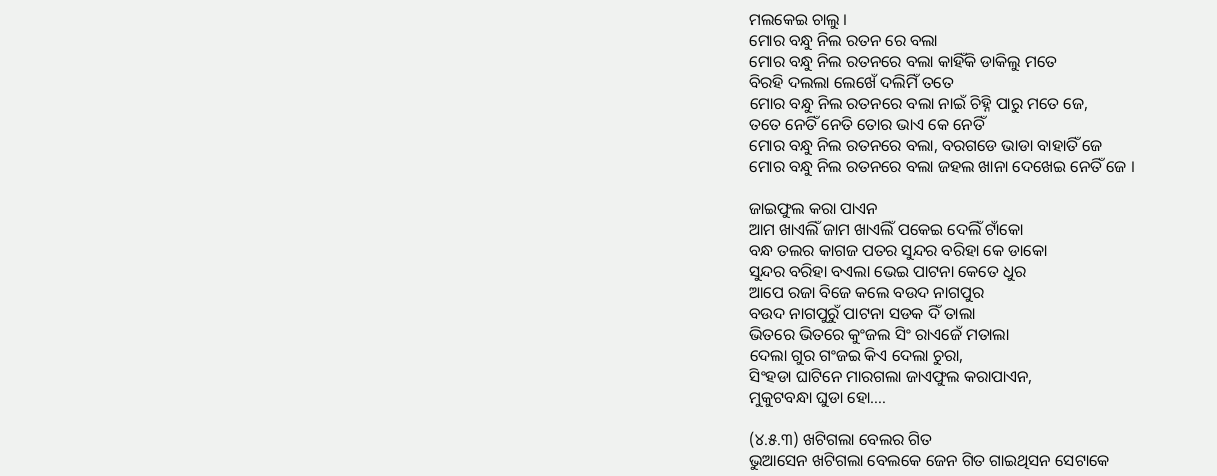ମଲକେଇ ଚାଲୁ ।
ମୋର ବନ୍ଧୁ ନିଲ ରତନ ରେ ବଲା
ମୋର ବନ୍ଧୁ ନିଲ ରତନରେ ବଲା କାହିଁକି ଡାକିଲୁ ମତେ
ବିରହି ଦଲଲା ଲେଖେଁ ଦଲିମିଁ ତତେ
ମୋର ବନ୍ଧୁ ନିଲ ରତନରେ ବଲା ନାଇଁ ଚିହ୍ନି ପାରୁ ମତେ ଜେ,
ତତେ ନେତିଁ ନେତି ତୋର ଭାଏ କେ ନେତିଁ
ମୋର ବନ୍ଧୁ ନିଲ ରତନରେ ବଲା, ବରଗଡେ ଭାଡା ବାହାତିଁ ଜେ
ମୋର ବନ୍ଧୁ ନିଲ ରତନରେ ବଲା ଜହଲ ଖାନା ଦେଖେଇ ନେତିଁ ଜେ ।

ଜାଇଫୁଲ କରା ପାଏନ
ଆମ ଖାଏଲିଁ ଜାମ ଖାଏଲିଁ ପକେଇ ଦେଲିଁ ଟାଁକୋ
ବନ୍ଧ ତଲର କାଗଜ ପତର ସୁନ୍ଦର ବରିହା କେ ଡାକୋ
ସୁନ୍ଦର ବରିହା ବଏଲା ଭେଇ ପାଟନା କେତେ ଧୁର
ଆପେ ରଜା ବିଜେ କଲେ ବଉଦ ନାଗପୁର
ବଉଦ ନାଗପୁରୁଁ ପାଟନା ସଡକ ଦିଁ ତାଲା
ଭିତରେ ଭିତରେ କୁଂଜଲ ସିଂ ରାଏଜେଁ ମତାଲା
ଦେଲା ଗୁର ଗଂଜଇ କିଏ ଦେଲା ଚୁରା,
ସିଂହଡା ଘାଟିନେ ମାରଗଲା ଜାଏଫୁଲ କରାପାଏନ,
ମୁକୁଟବନ୍ଧା ଘୁଡା ହୋ….

(୪.୫.୩) ଖଟିଗଲା ବେଲର ଗିତ
ଭୁଆସେନ ଖଟିଗଲା ବେଲକେ ଜେନ ଗିତ ଗାଇଥିସନ ସେଟାକେ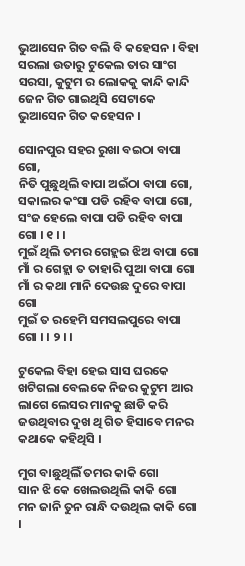ଭୁଆସେନ ଗିତ ବଲି ବି କହେସନ । ବିହା ସରଲା ଉତାରୁ ଟୁକେଲ ତାର ସାଂଗ ସରସା, କୁଟୁମ ର ଲୋକକୁ କାନ୍ଦି କାନ୍ଦି ଜେନ ଗିତ ଗାଇଥିସି ସେଟାକେ ଭୁଆସେନ ଗିତ କହେସନ ।

ସୋନପୁର ସହର ରୁଖା ବଇଠା ବାପା ଗୋ,
ନିତି ପୁଛୁଥିଲି ବାପା ଅଇଁଠା ବାପା ଗୋ,
ସକାଲର କଂସା ପଡି ରହିବ ବାପା ଗୋ,
ସଂଜ ହେଲେ ବାପା ପଡି ରହିବ ବାପା ଗୋ । ୧ । ।
ମୁଇଁ ଥିଲି ତମର ଗେହ୍ଲଇ ଝିଅ ବାପା ଗୋ
ମାଁ ର ଗେହ୍ଲା ତ ତାହାରି ପୁଆ ବାପା ଗୋ
ମାଁ ର କଥା ମାନି ଦେଉଛ ଦୁରେ ବାପା ଗୋ
ମୁଇଁ ତ ରହେମି ସମସଲପୁରେ ବାପା ଗୋ । । ୨ । ।

ଟୁକେଲ ବିହା ହେଇ ସାସ ଘରକେ ଖଟିଗଲା ବେଲକେ ନିଜର କୁଟୁମ ଆର ଲାଗେ ଲେସର ମାନକୁ ଛାଡି କରି ଜଉଥିବାର ଦୁଖ ଥି ଗିତ ହିସାବେ ମନର କଥାକେ କହିଥିସି ।

ମୁଗ ବାଛୁଥିଲିଁ ତମର କାକି ଗୋ
ସାନ ଝି କେ ଖେଲଉଥିଲି କାକି ଗୋ
ମନ ଜାନି ତୁନ ରାନ୍ଧି ଦଉଥିଲ କାକି ଗୋ ।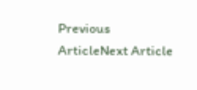Previous ArticleNext Article